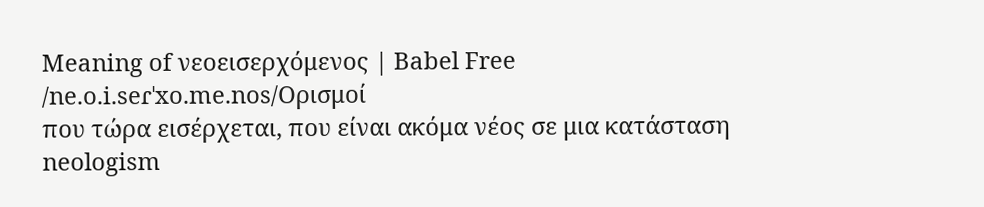Meaning of νεοεισερχόμενος | Babel Free
/ne.o.i.seɾˈxo.me.nos/Ορισμοί
που τώρα εισέρχεται, που είναι ακόμα νέος σε μια κατάσταση
neologism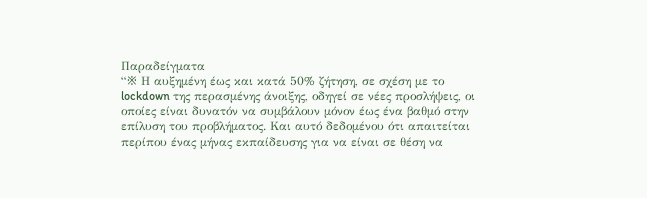Παραδείγματα
“※ Η αυξημένη έως και κατά 50% ζήτηση, σε σχέση με το lockdown της περασμένης άνοιξης, οδηγεί σε νέες προσλήψεις, οι οποίες είναι δυνατόν να συμβάλουν μόνον έως ένα βαθμό στην επίλυση του προβλήματος. Και αυτό δεδομένου ότι απαιτείται περίπου ένας μήνας εκπαίδευσης για να είναι σε θέση να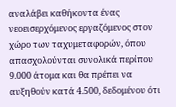αναλάβει καθήκοντα ένας νεοεισερχόμενος εργαζόμενος στον χώρο των ταχυμεταφορών, όπου απασχολούνται συνολικά περίπου 9.000 άτομα και θα πρέπει να αυξηθούν κατά 4.500, δεδομένου ότι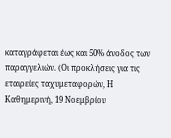καταγράφεται έως και 50% άνοδος των παραγγελιών. (Οι προκλήσεις για τις εταιρείες ταχυμεταφορών, Η Καθημερινή, 19 Νοεμβρίου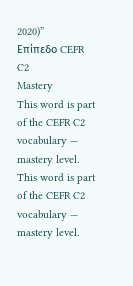2020)”
Επίπεδο CEFR
C2
Mastery
This word is part of the CEFR C2 vocabulary — mastery level.
This word is part of the CEFR C2 vocabulary — mastery level.